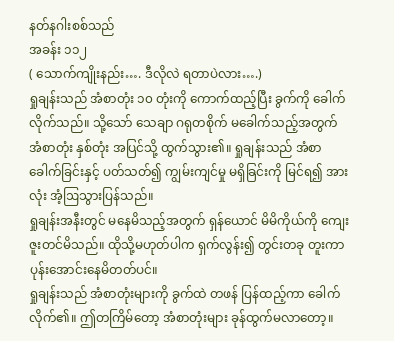နတ်နဂါးစစ်သည်
အခန်း ၁၁၂
( သောက်ကျိုးနည်း…. ဒီလိုလဲ ရတာပဲလား….)
ရှုချန်းသည် အံစာတုံး ၁၀ တုံးကို ကောက်ထည့်ပြီး ခွက်ကို ခေါက်လိုက်သည်။ သို့သော် သေချာ ဂရုတစိုက် မခေါက်သည့်အတွက် အံစာတုံး နှစ်တုံး အပြင်သို့ ထွက်သွား၏။ ရှုချန်းသည် အံစာခေါက်ခြင်းနှင့် ပတ်သတ်၍ ကျွမ်းကျင်မှု မရှိခြင်းကို မြင်ရ၍ အားလုံး အံ့ဩသွားပြန်သည်။
ရှုချန်းအနီးတွင် မနေမိသည့်အတွက် ရှန်ယောင် မိမိကိုယ်ကို ကျေးဇူးတင်မိသည်။ ထိုသို့မဟုတ်ပါက ရှက်လွန်း၍ တွင်းတခု တူးကာ ပုန်းအောင်းနေမိတတ်ပင်။
ရှုချန်းသည် အံစာတုံးများကို ခွက်ထဲ တဖန် ပြန်ထည့်ကာ ခေါက်လိုက်၏။ ဤတကြိမ်တော့ အံစာတုံးများ ခုန်ထွက်မလာတော့။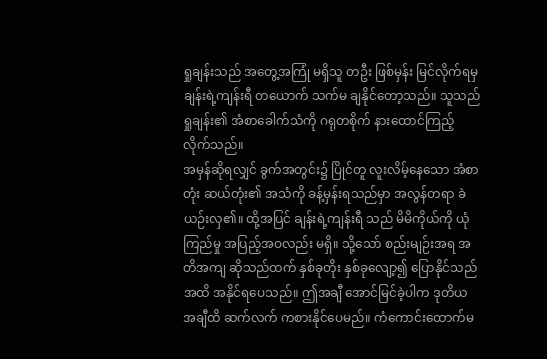ရှုချန်းသည် အတွေ့အကြုံ မရှိသူ တဦး ဖြစ်မှန်း မြင်လိုက်ရမှ ချန်းရဲ့ကျန်းရီ တယောက် သက်မ ချနိုင်တော့သည်။ သူသည် ရှုချန်း၏ အံစာခေါက်သံကို ဂရုတစိုက် နားထောင်ကြည့်လိုက်သည်။
အမှန်ဆိုရလျှင် ခွက်အတွင်း၌ ပြိုင်တူ လူးလိမ့်နေသော အံစာတုံး ဆယ်တုံး၏ အသံကို ခန့်မှန်းရသည်မှာ အလွန်တရာ ခဲယဉ်းလှ၏။ ထို့အပြင် ချန်းရဲ့ကျန်းရီ သည် မိမိကိုယ်ကို ယုံကြည်မှု အပြည့်အဝလည်း မရှိ။ သို့သော် စည်းမျဉ်းအရ အတိအကျ ဆိုသည်ထက် နှစ်ခုတိုး နှစ်ခုလျော့၍ ပြောနိုင်သည်အထိ အနိုင်ရပေသည်။ ဤအချီ အောင်မြင်ခဲ့ပါက ဒုတိယ အချီထိ ဆက်လက် ကစားနိုင်ပေမည်။ ကံကောင်းထောက်မ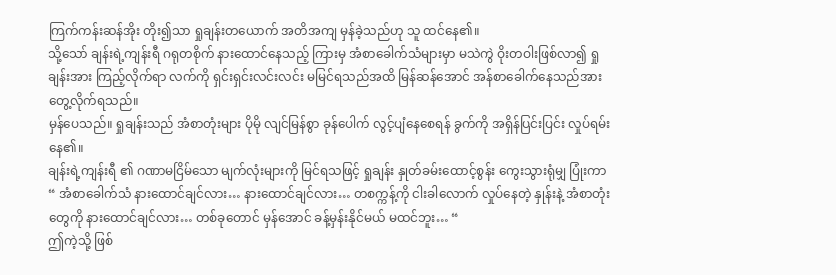ကြက်ကန်းဆန်အိုး တိုး၍သာ ရှုချန်းတယောက် အတိအကျ မှန်ခဲ့သည်ဟု သူ ထင်နေ၏။
သို့သော် ချန်းရဲ့ကျန်းရီ ဂရုတစိုက် နားထောင်နေသည့် ကြားမှ အံစာခေါက်သံများမှာ မသဲကွဲ ဝိုးတဝါးဖြစ်လာ၍ ရှုချန်းအား ကြည့်လိုက်ရာ လက်ကို ရှင်းရှင်းလင်းလင်း မမြင်ရသည်အထိ မြန်ဆန်အောင် အန်စာခေါက်နေသည်အား တွေ့လိုက်ရသည်။
မှန်ပေသည်။ ရှုချန်းသည် အံစာတုံးများ ပိုမို လျင်မြန်စွာ ခုန်ပေါက် လွင့်ပျံနေစေရန် ခွက်ကို အရှိန်ပြင်းပြင်း လှုပ်ရမ်းနေ၏။
ချန်းရဲ့ကျန်းရီ ၏ ဂဏာမငြိမ်သော မျက်လုံးများကို မြင်ရသဖြင့် ရှုချန်း နှုတ်ခမ်းထောင့်စွန်း ကွေးသွားရုံမျှ ပြုံးကာ “ အံစာခေါက်သံ နားထောင်ချင်လား… နားထောင်ချင်လား… တစက္ကန့်ကို ငါးခါလောက် လှုပ်နေတဲ့ နှုန်းနဲ့ အံစာတုံးတွေကို နားထောင်ချင်လား… တစ်ခုတောင် မှန်အောင် ခန့်မှန်းနိုင်မယ် မထင်ဘူး… “
ဤကဲ့သို့ ဖြစ်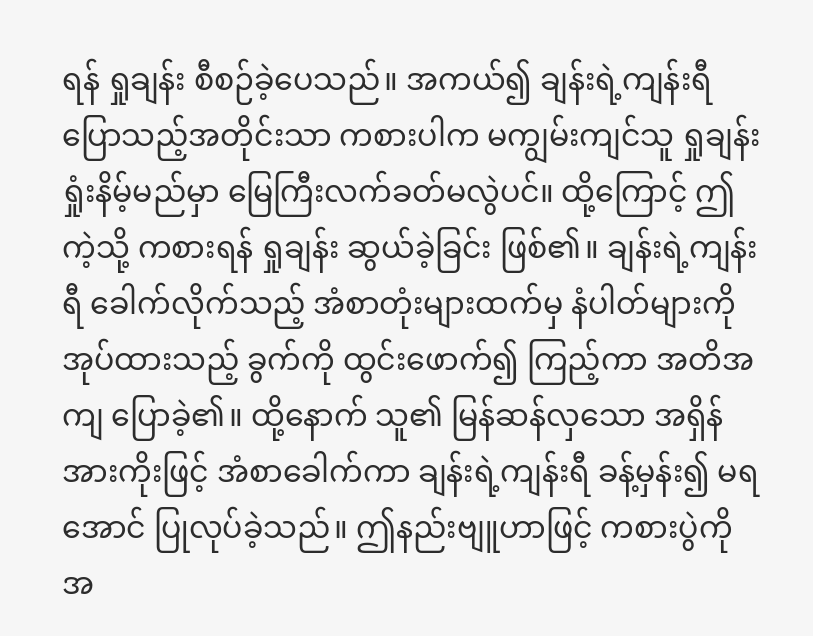ရန် ရှုချန်း စီစဉ်ခဲ့ပေသည်။ အကယ်၍ ချန်းရဲ့ကျန်းရီ ပြောသည့်အတိုင်းသာ ကစားပါက မကျွမ်းကျင်သူ ရှုချန်း ရှုံးနိမ့်မည်မှာ မြေကြီးလက်ခတ်မလွဲပင်။ ထို့ကြောင့် ဤကဲ့သို့ ကစားရန် ရှုချန်း ဆွယ်ခဲ့ခြင်း ဖြစ်၏။ ချန်းရဲ့ကျန်းရီ ခေါက်လိုက်သည့် အံစာတုံးများထက်မှ နံပါတ်များကို အုပ်ထားသည့် ခွက်ကို ထွင်းဖောက်၍ ကြည့်ကာ အတိအကျ ပြောခဲ့၏။ ထို့နောက် သူ၏ မြန်ဆန်လှသော အရှိန်အားကိုးဖြင့် အံစာခေါက်ကာ ချန်းရဲ့ကျန်းရီ ခန့်မှန်း၍ မရအောင် ပြုလုပ်ခဲ့သည်။ ဤနည်းဗျူဟာဖြင့် ကစားပွဲကို အ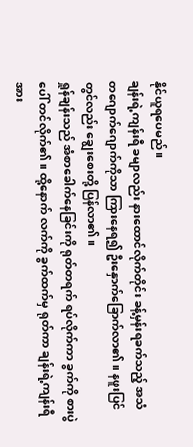နိုင်ယူရပေမည်။
ချန်းရဲ့ကျန်းရီ ခမျာလည်း နားထောင်လိုက်တိုင်း ခန့်မှန်းရခက်သည့် အသံ တဂျောက်ဂျောက်ကိုသာ ကြားနေရ၍ ဦးနှောက်ခြောက်လာ၏။ နဖူးပြင်တွင်လည်း ချွေးစေးတို့ ပြန်လာ၏။
ရှုန်ချန်းသည် အံစာခေါက်နေခြင်းကို ရုတ်တရက် ရပ်လိုက်ကာ ခွက်ကို စားပွဲပေါ် တင်လိုက်၏။ ထို့နောက် လက်ကို ခွက်ထက်မှ ရုတ်ကာ ချန်းရဲ့ကျန်းရီ အား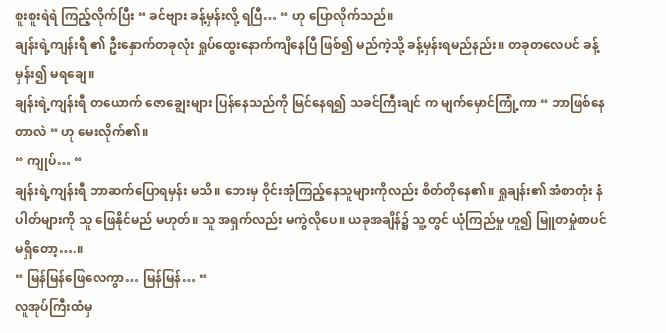စူးစူးရဲရဲ ကြည့်လိုက်ပြီး “ ခင်ဗျား ခန့်မှန်းလို့ ရပြီ… “ ဟု ပြောလိုက်သည်။
ချန်းရဲ့ကျန်းရီ ၏ ဦးနှောက်တခုလုံး ရှုပ်ထွေးနောက်ကျိနေပြီ ဖြစ်၍ မည်ကဲ့သို့ ခန့်မှန်းရမည်နည်း။ တခုတလေပင် ခန့်မှန်း၍ မရချေ။
ချန်းရဲ့ကျန်းရီ တယောက် ဇောချွေးများ ပြန်နေသည်ကို မြင်နေရ၍ သခင်ကြီးချင် က မျက်မှောင်ကြုံ့ကာ “ ဘာဖြစ်နေတာလဲ “ ဟု မေးလိုက်၏။
“ ကျုပ်… “
ချန်းရဲ့ကျန်းရီ ဘာဆက်ပြောရမှန်း မသိ။ ဘေးမှ ဝိုင်းအုံကြည့်နေသူများကိုလည်း စိတ်တိုနေ၏။ ရှုချန်း၏ အံစာတုံး နံပါတ်များကို သူ ဖြေနိုင်မည် မဟုတ်။ သူ အရှက်လည်း မကွဲလိုပေ။ ယခုအချိန်၌ သူ့တွင် ယုံကြည်မှု ဟူ၍ မြူတမှုံစာပင် မရှိတော့….။
“ မြန်မြန်ဖြေလေကွာ… မြန်မြန်… “
လူအုပ်ကြီးထံမှ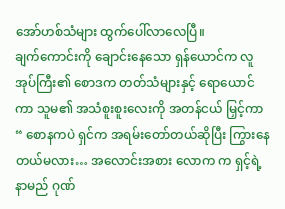အော်ဟစ်သံများ ထွက်ပေါ်လာလေပြီ။
ချက်ကောင်းကို ချောင်းနေသော ရှန်ယောင်က လူအုပ်ကြီး၏ စောဒက တတ်သံများနှင့် ရောယောင်ကာ သူမ၏ အသံစူးစူးလေးကို အတန်ငယ် မြှင့်ကာ “ စောနကပဲ ရှင်က အရမ်းတော်တယ်ဆိုပြီး ကြွားနေတယ်မလား… အလောင်းအစား လောက က ရှင့်ရဲ့ နာမည် ဂုဏ်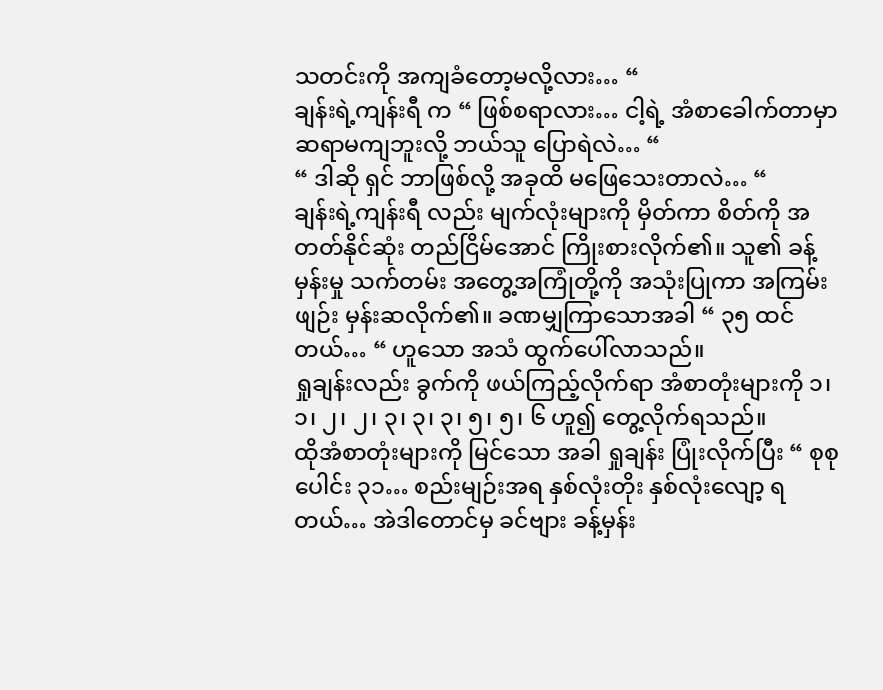သတင်းကို အကျခံတော့မလို့လား… “
ချန်းရဲ့ကျန်းရီ က “ ဖြစ်စရာလား… ငါ့ရဲ့ အံစာခေါက်တာမှာ ဆရာမကျဘူးလို့ ဘယ်သူ ပြောရဲလဲ… “
“ ဒါဆို ရှင် ဘာဖြစ်လို့ အခုထိ မဖြေသေးတာလဲ… “
ချန်းရဲ့ကျန်းရီ လည်း မျက်လုံးများကို မှိတ်ကာ စိတ်ကို အတတ်နိုင်ဆုံး တည်ငြိမ်အောင် ကြိုးစားလိုက်၏။ သူ၏ ခန့်မှန်းမှု သက်တမ်း အတွေ့အကြုံတို့ကို အသုံးပြုကာ အကြမ်းဖျဉ်း မှန်းဆလိုက်၏။ ခဏမျှကြာသောအခါ “ ၃၅ ထင်တယ်… “ ဟူသော အသံ ထွက်ပေါ်လာသည်။
ရှုချန်းလည်း ခွက်ကို ဖယ်ကြည့်လိုက်ရာ အံစာတုံးများကို ၁၊ ၁၊ ၂၊ ၂၊ ၃၊ ၃၊ ၃၊ ၅၊ ၅၊ ၆ ဟူ၍ တွေ့လိုက်ရသည်။
ထိုအံစာတုံးများကို မြင်သော အခါ ရှုချန်း ပြုံးလိုက်ပြီး “ စုစုပေါင်း ၃၁… စည်းမျဉ်းအရ နှစ်လုံးတိုး နှစ်လုံးလျော့ ရတယ်… အဲဒါတောင်မှ ခင်ဗျား ခန့်မှန်း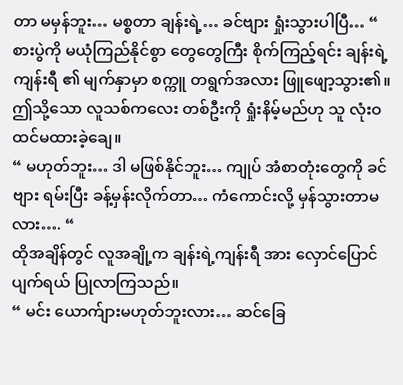တာ မမှန်ဘူး… မစ္စတာ ချန်းရဲ့… ခင်ဗျား ရှုံးသွားပါပြီ… “
စားပွဲကို မယုံကြည်နိုင်စွာ တွေတွေကြီး စိုက်ကြည့်ရင်း ချန်းရဲ့ကျန်းရီ ၏ မျက်နှာမှာ စက္ကူ တရွက်အလား ဖြူဖျော့သွား၏။
ဤသို့သော လူသစ်ကလေး တစ်ဦးကို ရှုံးနိမ့်မည်ဟု သူ လုံးဝ ထင်မထားခဲ့ချေ။
“ မဟုတ်ဘူး… ဒါ မဖြစ်နိုင်ဘူး… ကျုပ် အံစာတုံးတွေကို ခင်ဗျား ရမ်းပြီး ခန့်မှန်းလိုက်တာ… ကံကောင်းလို့ မှန်သွားတာမလား…. “
ထိုအချိန်တွင် လူအချို့က ချန်းရဲ့ကျန်းရီ အား လှောင်ပြောင် ပျက်ရယ် ပြုလာကြသည်။
“ မင်း ယောက်ျားမဟုတ်ဘူးလား… ဆင်ခြေ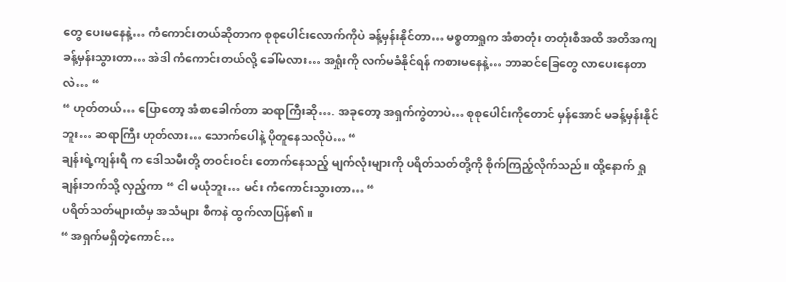တွေ ပေးမနေနဲ့… ကံကောင်းတယ်ဆိုတာက စုစုပေါင်းလောက်ကိုပဲ ခန့်မှန်းနိုင်တာ… မစ္စတာရှုက အံစာတုံး တတုံးစီအထိ အတိအကျ ခန့်မှန်းသွားတာ… အဲဒါ ကံကောင်းတယ်လို့ ခေါ်မလား… အရှုံးကို လက်မခံနိုင်ရန် ကစားမနေနဲ့… ဘာဆင်ခြေတွေ လာပေးနေတာလဲ… “
“ ဟုတ်တယ်… ပြောတော့ အံစာခေါက်တာ ဆရာကြီးဆို…. အခုတော့ အရှက်ကွဲတာပဲ… စုစုပေါင်းကိုတောင် မှန်အောင် မခန့်မှန်းနိုင်ဘူး… ဆရာကြီး ဟုတ်လား… သောက်ပေါနဲ့ ပိုတူနေသလိုပဲ… “
ချန်းရဲ့ကျန်းရီ က ဒေါသမီးတို့ တဝင်းဝင်း တောက်နေသည့် မျက်လုံးများကို ပရိတ်သတ်တို့ကို စိုက်ကြည့်လိုက်သည်။ ထို့နောက် ရှုချန်းဘက်သို့ လှည့်ကာ “ ငါ မယုံဘူး… မင်း ကံကောင်းသွားတာ… “
ပရိတ်သတ်များထံမှ အသံများ စီကနဲ ထွက်လာပြန်၏။
“ အရှက်မရှိတဲ့ကောင်…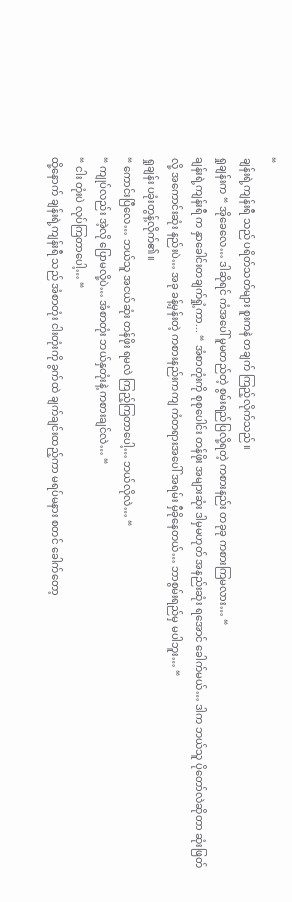“
ချန်းရဲ့ကျန်းရီ သည် ပရိတ်သတ်များ စူးကနဲ တချက် ကြည့်လိုက်သည်။
ရှုချန်းက “ အိုခေလေ… ဒါဆိုရင် ကံအပေါ် မူမတည်တဲ့ စွမ်းရည်ပြလို့ရတဲ့ ကစားနည်း တခုခု ကစားကြမလား… “
ချန်းရဲ့ကျန်းရီ က နှာခေါင်းတချက်ရှုံ့ကာ... “ အံစာတုံးကို စုစုပေါင်း တန်ဖိုး အများဆုံး ဒါမှမဟုတ် အနည်းဆုံး ရအောင် ခေါက်မယ်… ဒါက ဘယ်သူ ပိုတော်လဲဆိုတာ ဆုံးဖြတ်လို့ အကောင်းဆုံး နည်းပဲ… အခု ခန့်မှန်းတဲ့ ကစားနည်းကကျ ကံတရားအပေါ် အရမ်း မှီခိုနေတယ်… ဘာစွမ်းရည်မှ မပါဘူး… “
ရှုချန်း ပခုံးတွန့်လိုက်၏။
“ ကောင်းပြီလေ… ဘယ်သူ အငယ်ဆုံး တန်ဖိုး ရမလဲ ကြည့်ကြတာပေါ့… ဘယ်လိုလဲ… “
“ ကျုပ်လည်း အဲ့လို ပြောမလို့ပဲ… အံစာတုံး ဘယ်နှတုံးနဲ့ ကစားချင်လဲ… “
“ ငါး တုံးပဲ လုပ်ကြတာပေါ့… “
ထို့နောက် ချန်းရဲ့ကျန်းရီ သည် အံစာတုံး ငါးတုံးကို ခွက်ထဲ ချက်ချင်းထည့်ကာ မရပ်မနား စတင် ခေါက်တော့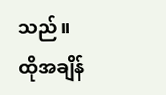သည်။
ထိုအချိန်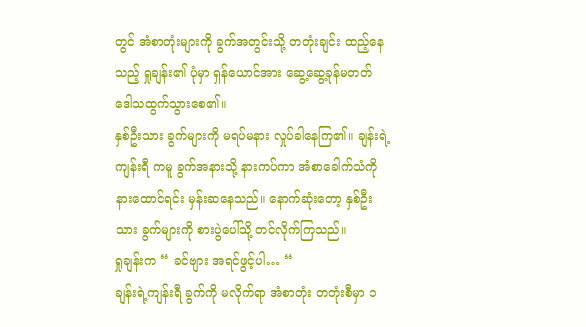တွင် အံစာတုံးများကို ခွက်အတွင်းသို့ တတုံးချင်း ထည့်နေသည့် ရှုချန်း၏ ပုံမှာ ရှန်ယောင်အား ဆွေ့ဆွေ့ခုန်မတတ် ဒေါသထွက်သွားစေ၏။
နှစ်ဦးသား ခွက်များကို မရပ်မနား လှုပ်ခါနေကြ၏။ ချန်းရဲ့ကျန်းရီ ကမူ ခွက်အနားသို့ နားကပ်ကာ အံစာခေါက်သံကို နားထောင်ရင်း မှန်းဆနေသည်။ နောက်ဆုံးတော့ နှစ်ဦးသား ခွက်များကို စားပွဲပေါ်သို့ တင်လိုက်ကြသည်။
ရှုချန်းက “ ခင်ဗျား အရင်ဖွင့်ပါ… “
ချန်းရဲ့ကျန်းရီ ခွက်ကို မလိုက်ရာ အံစာတုံး တတုံးစီမှာ ၁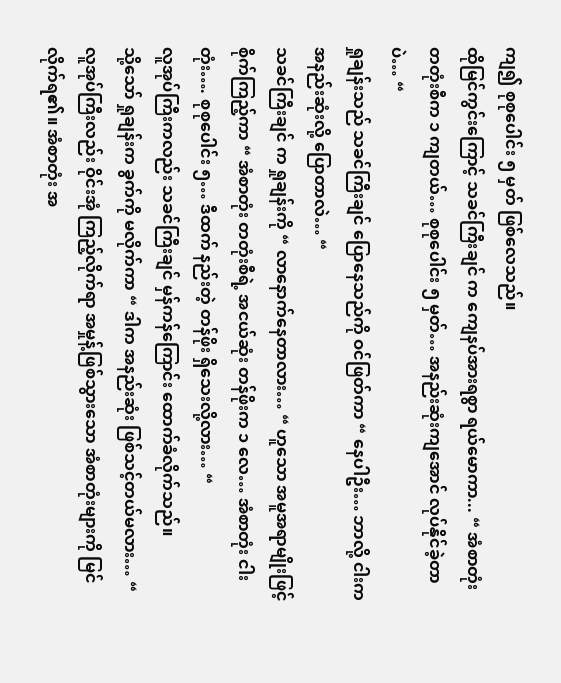ကျ၍ စုစုပေါင်း ၅ မှတ် ဖြစ်လေသည်။
ထိုမြင်ကွင်းကြောင့် သခင်ကြီးချင် က ကျေနပ်အားရစွာ ရယ်မောကာ... “ အံစာတုံး တတုံးစီက ၁ ကျတယ်… စုစုပေါင်း ၅ မှတ်… အနည်းဆုံးကျအောင် လုပ်နိုင်ခဲ့တာပဲ… “
ရှုချန်းသည် သခင်ကြီးချင် ပြောနေသည်ကို ဝင်ဖြတ်ကာ “ နေပါဦး… ဘာလို့ ငါးက အနည်းဆုံးလို့ ပြောတာလဲ… “
သခင်ကြီးချင် က ရှုချန်းကို “ လာနောက်နေတာလား… “ ဟူသော အမူအရာမျိုးဖြင့် စိုက်ကြည့်ကာ “ အံစာတုံး တတုံးစီရဲ့ အငယ်ဆုံး တန်ဖိုးက ၁ လေ… အံစာတုံး ငါးတုံး…. စုစုပေါင်း ၅… ဒီထက် နည်းတဲ့ တန်ဖိုး ရှိသေးလို့လား… “
လူအုပ်ကြီးကလည်း သခင်ကြီးချင် မှန်ကန်ကြောင်း ထောက်ခံလိုက်သည်။
သို့သော် ရှုချန်းက ခွက်ကို မလိုက်ကာ “ ဒါက အနည်းဆုံး ဖြစ်သင့်တယ်မလား… “
လူအုပ်ကြီးလည်း ဝိုင်းအုံ ကြည့်လိုက်ရာ အမှုန့်ဖြစ်သွားသော အံစာတုံးများကို မြင်လိုက်ရ၏။ အံစာတုံး အ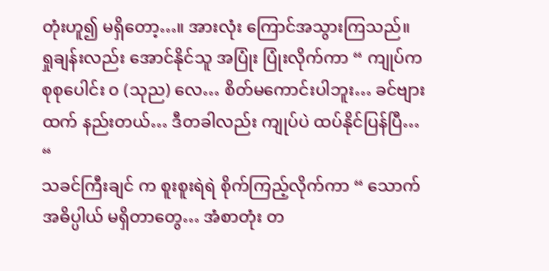တုံးဟူ၍ မရှိတော့…။ အားလုံး ကြောင်အသွားကြသည်။
ရှုချန်းလည်း အောင်နိုင်သူ အပြုံး ပြုံးလိုက်ကာ “ ကျုပ်က စုစုပေါင်း ၀ (သုည) လေ… စိတ်မကောင်းပါဘူး… ခင်ဗျားထက် နည်းတယ်… ဒီတခါလည်း ကျုပ်ပဲ ထပ်နိုင်ပြန်ပြီ… “
သခင်ကြီးချင် က စူးစူးရဲရဲ စိုက်ကြည့်လိုက်ကာ “ သောက်အဓိပ္ပါယ် မရှိတာတွေ… အံစာတုံး တ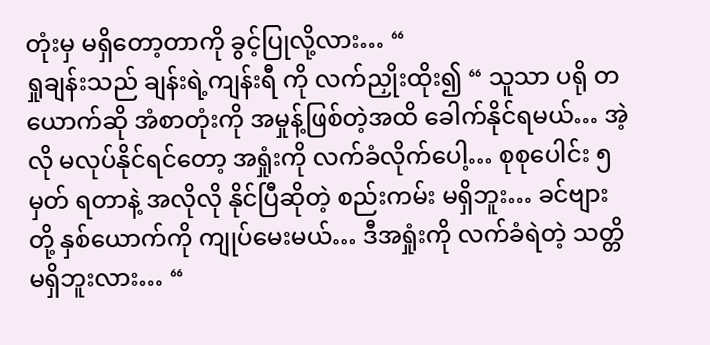တုံးမှ မရှိတော့တာကို ခွင့်ပြုလို့လား… “
ရှုချန်းသည် ချန်းရဲ့ကျန်းရီ ကို လက်ညှိုးထိုး၍ “ သူသာ ပရို တယောက်ဆို အံစာတုံးကို အမှုန့်ဖြစ်တဲ့အထိ ခေါက်နိုင်ရမယ်… အဲ့လို မလုပ်နိုင်ရင်တော့ အရှုံးကို လက်ခံလိုက်ပေါ့… စုစုပေါင်း ၅ မှတ် ရတာနဲ့ အလိုလို နိုင်ပြီဆိုတဲ့ စည်းကမ်း မရှိဘူး… ခင်ဗျားတို့ နှစ်ယောက်ကို ကျုပ်မေးမယ်… ဒီအရှုံးကို လက်ခံရဲတဲ့ သတ္တိ မရှိဘူးလား… “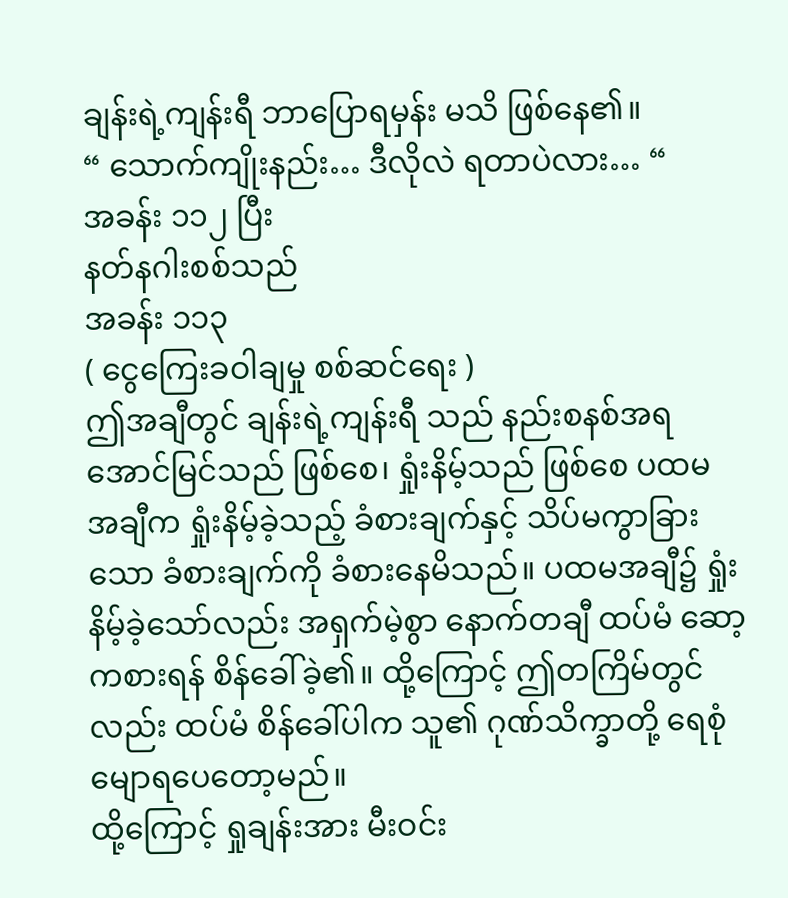ချန်းရဲ့ကျန်းရီ ဘာပြောရမှန်း မသိ ဖြစ်နေ၏။
“ သောက်ကျိုးနည်း… ဒီလိုလဲ ရတာပဲလား… “
အခန်း ၁၁၂ ပြီး
နတ်နဂါးစစ်သည်
အခန်း ၁၁၃
( ငွေကြေးခဝါချမှု စစ်ဆင်ရေး )
ဤအချီတွင် ချန်းရဲ့ကျန်းရီ သည် နည်းစနစ်အရ အောင်မြင်သည် ဖြစ်စေ၊ ရှုံးနိမ့်သည် ဖြစ်စေ ပထမ အချီက ရှုံးနိမ့်ခဲ့သည့် ခံစားချက်နှင့် သိပ်မကွာခြားသော ခံစားချက်ကို ခံစားနေမိသည်။ ပထမအချီ၌ ရှုံးနိမ့်ခဲ့သော်လည်း အရှက်မဲ့စွာ နောက်တချီ ထပ်မံ ဆော့ကစားရန် စိန်ခေါ်ခဲ့၏။ ထို့ကြောင့် ဤတကြိမ်တွင်လည်း ထပ်မံ စိန်ခေါ်ပါက သူ၏ ဂုဏ်သိက္ခာတို့ ရေစုံမျောရပေတော့မည်။
ထို့ကြောင့် ရှုချန်းအား မီးဝင်း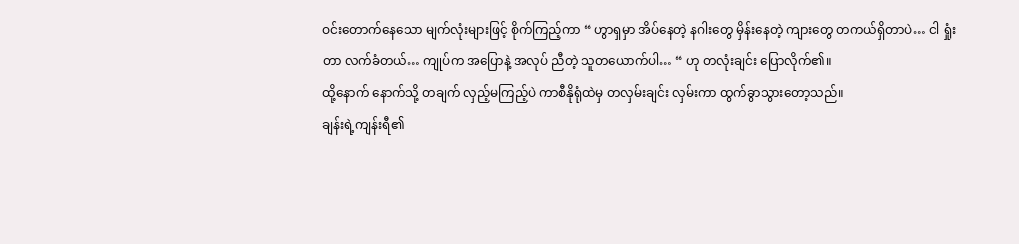ဝင်းတောက်နေသော မျက်လုံးများဖြင့် စိုက်ကြည့်ကာ “ ဟွာရှမှာ အိပ်နေတဲ့ နဂါးတွေ မှိန်းနေတဲ့ ကျားတွေ တကယ်ရှိတာပဲ… ငါ ရှုံးတာ လက်ခံတယ်… ကျုပ်က အပြောနဲ့ အလုပ် ညီတဲ့ သူတယောက်ပါ… “ ဟု တလုံးချင်း ပြောလိုက်၏။
ထို့နောက် နောက်သို့ တချက် လှည့်မကြည့်ပဲ ကာစီနိုရုံထဲမှ တလှမ်းချင်း လှမ်းကာ ထွက်ခွာသွားတော့သည်။
ချန်းရဲ့ကျန်းရီ၏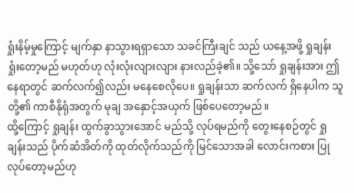ရှုံးနိမ့်မှုကြောင့် မျက်နှာ နာသွားရရှာသော သခင်ကြီးချင် သည် ယနေ့အဖို့ ရှုချန်း ရှုံးတော့မည် မဟုတ်ဟု လုံးလုံးလျားလျား နားလည်ခဲ့၏။ သို့သော် ရှုချန်းအား ဤ နေရာတွင် ဆက်လက်၍လည်း မနေစေလိုပေ။ ရှုချန်းသာ ဆက်လက် ရှိနေပါက သူတို့၏ ကာစီနိုရုံအတွက် မုချ အနှောင့်အယှက် ဖြစ်ပေတော့မည်။
ထို့ကြောင့် ရှုချန်း ထွက်ခွာသွားအောင် မည်သို့ လုပ်ရမည်ကို တွေးနေစဉ်တွင် ရှုချန်းသည် ပိုက်ဆံအိတ်ကို ထုတ်လိုက်သည်ကို မြင်သောအခါ လောင်းကစား ပြုလုပ်တော့မည်ဟု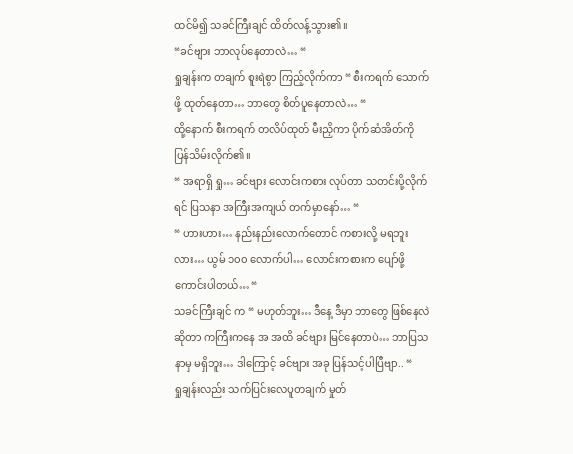ထင်မိ၍ သခင်ကြီးချင် ထိတ်လန့်သွား၏။
“ခင်ဗျား ဘာလုပ်နေတာလဲ… “
ရှုချန်းက တချက် စူးရဲစွာ ကြည့်လိုက်ကာ “ စီးကရက် သောက်ဖို့ ထုတ်နေတာ… ဘာတွေ စိတ်ပူနေတာလဲ… “
ထို့နောက် စီးကရက် တလိပ်ထုတ် မီးညှိကာ ပိုက်ဆံအိတ်ကို ပြန်သိမ်းလိုက်၏။
“ အရာရှိ ရှု… ခင်ဗျား လောင်းကစား လုပ်တာ သတင်းပို့လိုက်ရင် ပြသနာ အကြီးအကျယ် တက်မှာနော်… “
“ ဟားဟား… နည်းနည်းလောက်တောင် ကစားလို့ မရဘူးလား… ယွမ် ၁၀၀ လောက်ပါ… လောင်းကစားက ပျော်ဖို့ကောင်းပါတယ်… “
သခင်ကြီးချင် က “ မဟုတ်ဘူး… ဒီနေ့ ဒီမှာ ဘာတွေ ဖြစ်နေလဲဆိုတာ ကကြီးကနေ အ အထိ ခင်ဗျား မြင်နေတာပဲ… ဘာပြသနာမှ မရှိဘူး… ဒါကြောင့် ခင်ဗျား အခု ပြန်သင့်ပါပြီဗျာ.. “
ရှုချန်းလည်း သက်ပြင်းလေပူတချက် မှုတ်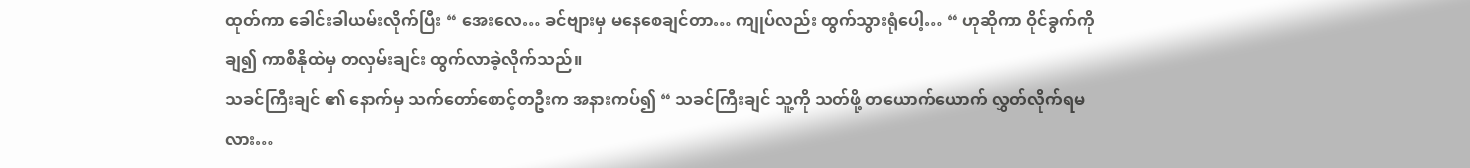ထုတ်ကာ ခေါင်းခါယမ်းလိုက်ပြီး “ အေးလေ… ခင်ဗျားမှ မနေစေချင်တာ… ကျုပ်လည်း ထွက်သွားရုံပေါ့… “ ဟုဆိုကာ ဝိုင်ခွက်ကို ချ၍ ကာစီနိုထဲမှ တလှမ်းချင်း ထွက်လာခဲ့လိုက်သည်။
သခင်ကြီးချင် ၏ နောက်မှ သက်တော်စောင့်တဦးက အနားကပ်၍ “ သခင်ကြီးချင် သူ့ကို သတ်ဖို့ တယောက်ယောက် လွှတ်လိုက်ရမလား…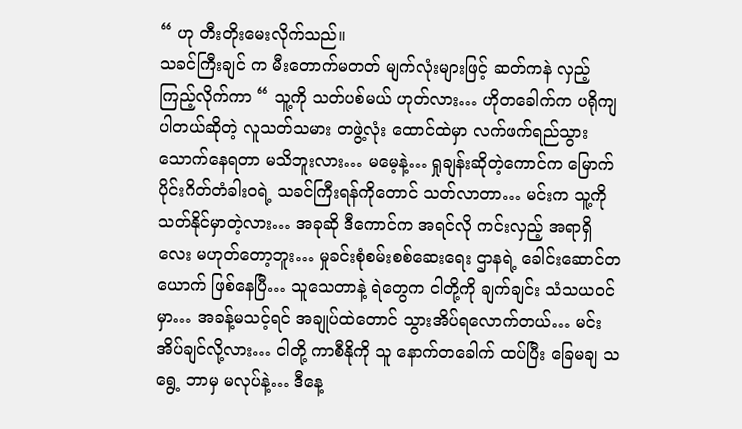“ ဟု တီးတိုးမေးလိုက်သည်။
သခင်ကြီးချင် က မီးတောက်မတတ် မျက်လုံးများဖြင့် ဆတ်ကနဲ လှည့်ကြည့်လိုက်ကာ “ သူ့ကို သတ်ပစ်မယ် ဟုတ်လား… ဟိုတခေါက်က ပရိုကျပါတယ်ဆိုတဲ့ လူသတ်သမား တဖွဲ့လုံး ထောင်ထဲမှာ လက်ဖက်ရည်သွားသောက်နေရတာ မသိဘူးလား… မမေ့နဲ့… ရှုချန်းဆိုတဲ့ကောင်က မြောက်ပိုင်းဂိတ်တံခါးဝရဲ့ သခင်ကြီးရန်ကိုတောင် သတ်လာတာ… မင်းက သူ့ကို သတ်နိုင်မှာတဲ့လား… အခုဆို ဒီကောင်က အရင်လို ကင်းလှည့် အရာရှိလေး မဟုတ်တော့ဘူး… မှုခင်းစုံစမ်းစစ်ဆေးရေး ဌာနရဲ့ ခေါင်းဆောင်တယောက် ဖြစ်နေပြီ… သူသေတာနဲ့ ရဲတွေက ငါတို့ကို ချက်ချင်း သံသယဝင်မှာ… အခန့်မသင့်ရင် အချုပ်ထဲတောင် သွားအိပ်ရလောက်တယ်… မင်းအိပ်ချင်လို့လား… ငါတို့ ကာစီနိုကို သူ နောက်တခေါက် ထပ်ပြီး ခြေမချ သရွေ့ ဘာမှ မလုပ်နဲ့… ဒီနေ့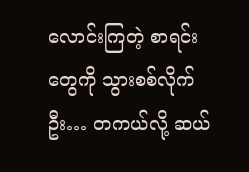လောင်းကြတဲ့ စာရင်းတွေကို သွားစစ်လိုက်ဦး… တကယ်လို့ ဆယ်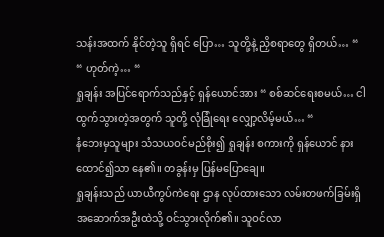သန်းအထက် နိုင်တဲ့သူ ရှိရင် ပြော… သူတို့နဲ့ ညှိစရာတွေ ရှိတယ်… “
“ ဟုတ်ကဲ့… “
ရှုချန်း အပြင်ရောက်သည်နှင့် ရှန်ယောင်အား “ စစ်ဆင်ရေးစမယ်… ငါထွက်သွားတဲ့အတွက် သူတို့ လုံခြုံရေး လျှော့လိမ့်မယ်… “
နံဘေးမှသူများ သံသယဝင်မည်စိုး၍ ရှုချန်း စကားကို ရှန်ယောင် နားထောင်၍သာ နေ၏။ တခွန်းမှ ပြန်မပြောချေ။
ရှုချန်းသည် ယာယီကွပ်ကဲရေး ဌာန လုပ်ထားသော လမ်းတဖက်ခြမ်းရှိ အဆောက်အဦးထဲသို့ ဝင်သွားလိုက်၏။ သူဝင်လာ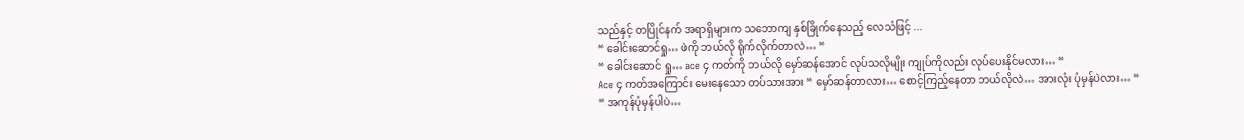သည်နှင့် တပြိုင်နက် အရာရှိများက သဘောကျ နှစ်ခြိုက်နေသည့် လေသံဖြင့် ...
“ ခေါင်းဆောင်ရှု… ဖဲကို ဘယ်လို ရိုက်လိုက်တာလဲ… “
“ ခေါင်းဆောင် ရှု… ace ၄ ကတ်ကို ဘယ်လို မှော်ဆန်အောင် လုပ်သလိုမျိုး ကျုပ်ကိုလည်း လုပ်ပေးနိုင်မလား… “
Ace ၄ ကတ်အကြောင်း မေးနေသော တပ်သားအား “ မှော်ဆန်တာလား… စောင့်ကြည့်နေတာ ဘယ်လိုလဲ… အားလုံး ပုံမှန်ပဲလား… “
“ အကုန်ပုံမှန်ပါပဲ…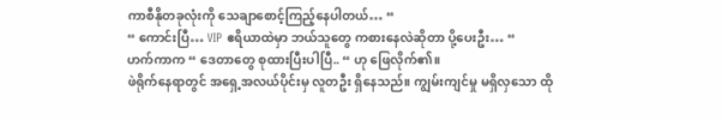ကာစီနိုတခုလုံးကို သေချာစောင့်ကြည့်နေပါတယ်… “
“ ကောင်းပြီ… VIP ဧရိယာထဲမှာ ဘယ်သူတွေ ကစားနေလဲဆိုတာ ပို့ပေးဦး… “
ဟက်ကာက “ ဒေတာတွေ စုထားပြီးပါပြီ.. “ ဟု ဖြေလိုက်၏။
ဖဲရိုက်နေရာတွင် အရှေ့အလယ်ပိုင်းမှ လူတဦး ရှိနေသည်။ ကျွမ်းကျင်မှု မရှိလှသော ထို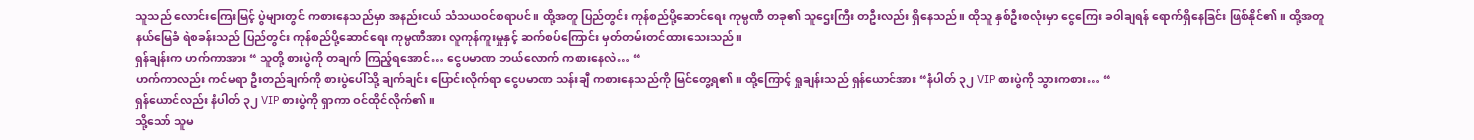သူသည် လောင်းကြေးမြင့် ပွဲများတွင် ကစားနေသည်မှာ အနည်းငယ် သံသယဝင်စရာပင်။ ထို့အတူ ပြည်တွင်း ကုန်စည်ပို့ဆောင်ရေး ကုမ္ပဏီ တခု၏ သူဌေးကြီး တဦးလည်း ရှိနေသည်။ ထိုသူ နှစ်ဦးစလုံးမှာ ငွေကြေး ခဝါချရန် ရောက်ရှိနေခြင်း ဖြစ်နိုင်၏။ ထို့အတူ နယ်မြေခံ ရဲစခန်းသည် ပြည်တွင်း ကုန်စည်ပို့ဆောင်ရေး ကုမ္ပဏီအား လူကုန်ကူးမှုနှင့် ဆက်စပ်ကြောင်း မှတ်တမ်းတင်ထားသေးသည်။
ရှန်ချန်းက ဟက်ကာအား “ သူတို့ စားပွဲကို တချက် ကြည့်ရအောင်… ငွေပမာဏ ဘယ်လောက် ကစားနေလဲ… “
ဟက်ကာလည်း ကင်မရာ ဦးတည်ချက်ကို စားပွဲပေါ်သို့ ချက်ချင်း ပြောင်းလိုက်ရာ ငွေပမာဏ သန်းချီ ကစားနေသည်ကို မြင်တွေ့ရ၏။ ထို့ကြောင့် ရှုချန်းသည် ရှန်ယောင်အား “နံပါတ် ၃၂ VIP စားပွဲကို သွားကစား… “
ရှန်ယောင်လည်း နံပါတ် ၃၂ VIP စားပွဲကို ရှာကာ ဝင်ထိုင်လိုက်၏။
သို့သော် သူမ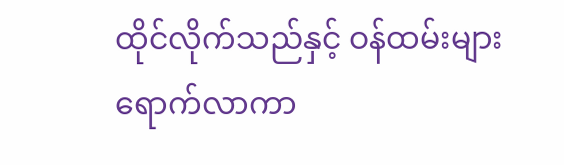ထိုင်လိုက်သည်နှင့် ဝန်ထမ်းများ ရောက်လာကာ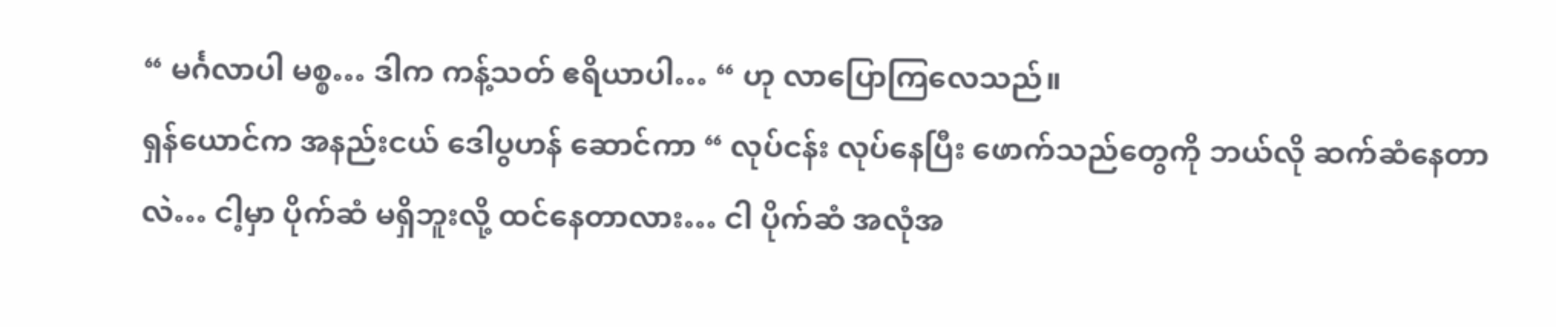“ မင်္ဂလာပါ မစ္စ… ဒါက ကန့်သတ် ဧရိယာပါ… “ ဟု လာပြောကြလေသည်။
ရှန်ယောင်က အနည်းငယ် ဒေါပွဟန် ဆောင်ကာ “ လုပ်ငန်း လုပ်နေပြီး ဖောက်သည်တွေကို ဘယ်လို ဆက်ဆံနေတာလဲ… ငါ့မှာ ပိုက်ဆံ မရှိဘူးလို့ ထင်နေတာလား… ငါ ပိုက်ဆံ အလုံအ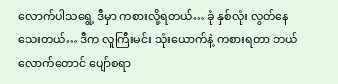လောက်ပါသရွေ့ ဒီမှာ ကစားလို့ရတယ်… ခုံ နှစ်လုံး လွတ်နေသေးတယ်… ဒီက လူကြီးမင်း သုံးယောက်နဲ့ ကစားရတာ ဘယ်လောက်တောင် ပျော်စရာ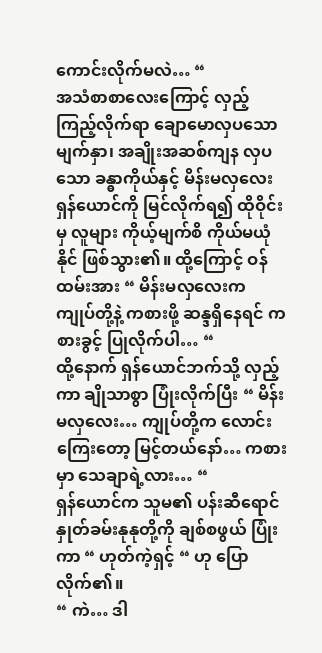ကောင်းလိုက်မလဲ… “
အသံစာစာလေးကြောင့် လှည့်ကြည့်လိုက်ရာ ချောမောလှပသော မျက်နှာ၊ အချိုးအဆစ်ကျန လှပသော ခန္ဓာကိုယ်နှင့် မိန်းမလှလေး ရှန်ယောင်ကို မြင်လိုက်ရ၍ ထိုဝိုင်းမှ လူများ ကိုယ့်မျက်စိ ကိုယ်မယုံနိုင် ဖြစ်သွား၏။ ထို့ကြောင့် ဝန်ထမ်းအား “ မိန်းမလှလေးက ကျုပ်တို့နဲ့ ကစားဖို့ ဆန္ဒရှိနေရင် ကစားခွင့် ပြုလိုက်ပါ… “
ထို့နောက် ရှန်ယောင်ဘက်သို့ လှည့်ကာ ချိုသာစွာ ပြုံးလိုက်ပြီး “ မိန်းမလှလေး… ကျုပ်တို့က လောင်းကြေးတော့ မြင့်တယ်နော်… ကစားမှာ သေချာရဲ့လား… “
ရှန်ယောင်က သူမ၏ ပန်းဆီရောင် နှုတ်ခမ်းနုနုတို့ကို ချစ်စဖွယ် ပြုံးကာ “ ဟုတ်ကဲ့ရှင့် “ ဟု ပြောလိုက်၏။
“ ကဲ… ဒါ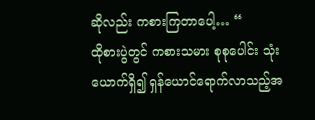ဆိုလည်း ကစားကြတာပေါ့… “
ထိုစားပွဲတွင် ကစားသမား စုစုပေါင်း သုံးယောက်ရှိ၍ ရှန်ယောင်ရောက်လာသည့်အ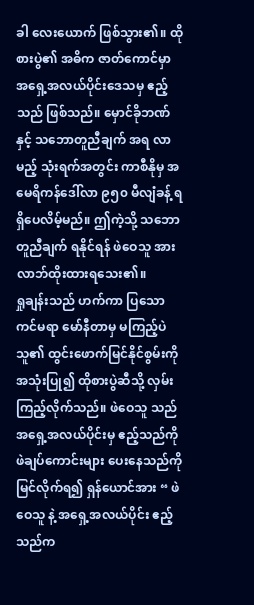ခါ လေးယောက် ဖြစ်သွား၏။ ထိုစားပွဲ၏ အဓိက ဇာတ်ကောင်မှာ အရှေ့အလယ်ပိုင်းဒေသမှ ဧည့်သည် ဖြစ်သည်။ မှောင်ခိုဘဏ်နှင့် သဘောတူညီချက် အရ လာမည့် သုံးရက်အတွင်း ကာစီနိုမှ အမေရိကန်ဒေါ်လာ ၉၅၀ မီလျံခန့် ရရှိပေလိမ့်မည်။ ဤကဲ့သို့ သဘောတူညီချက် ရနိုင်ရန် ဖဲဝေသူ အား လာဘ်ထိုးထားရသေး၏။
ရှုချန်းသည် ဟက်ကာ ပြသော ကင်မရာ မော်နီတာမှ မကြည့်ပဲ သူ၏ ထွင်းဖောက်မြင်နိုင်စွမ်းကို အသုံးပြု၍ ထိုစားပွဲဆီသို့ လှမ်းကြည့်လိုက်သည်။ ဖဲဝေသူ သည် အရှေ့အလယ်ပိုင်းမှ ဧည့်သည်ကို ဖဲချပ်ကောင်းများ ပေးနေသည်ကို မြင်လိုက်ရ၍ ရှန်ယောင်အား “ ဖဲဝေသူ နဲ့ အရှေ့အလယ်ပိုင်း ဧည့်သည်က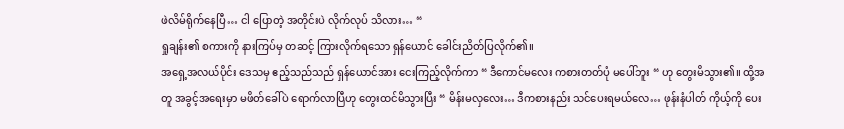ဖဲလိမ်ရိုက်နေပြီ… ငါ ပြောတဲ့ အတိုင်းပဲ လိုက်လုပ် သိလား… “
ရှုချန်း၏ စကားကို နားကြပ်မှ တဆင့် ကြားလိုက်ရသော ရှန်ယောင် ခေါင်းညိတ်ပြလိုက်၏။
အရှေ့အလယ်ပိုင်း ဒေသမှ ဧည့်သည်သည် ရှန်ယောင်အား ငေးကြည့်လိုက်ကာ “ ဒီကောင်မလေး ကစားတတ်ပုံ မပေါ်ဘူး “ ဟု တွေးမိသွား၏။ ထို့အတူ အခွင့်အရေးမှာ မဖိတ်ခေါ်ပဲ ရောက်လာပြီဟု တွေးထင်မိသွားပြီး “ မိန်းမလှလေး… ဒီကစားနည်း သင်ပေးရမယ်လေ… ဖုန်းနံပါတ် ကိုယ့်ကို ပေး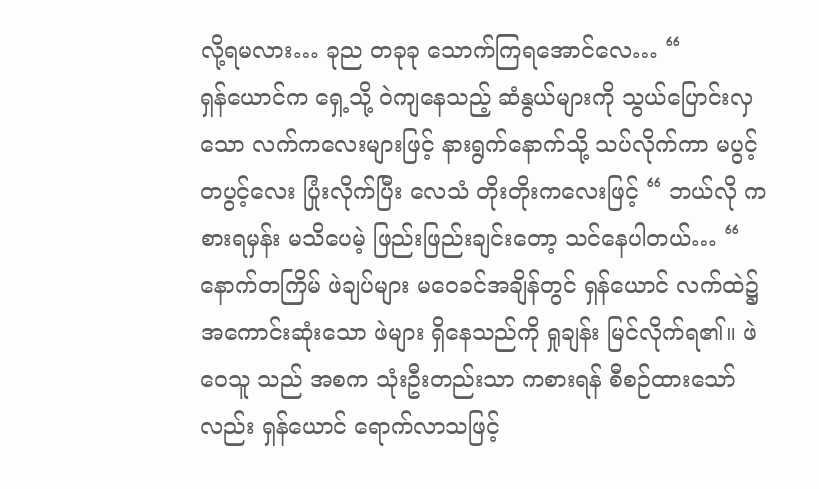လို့ရမလား… ခုည တခုခု သောက်ကြရအောင်လေ… “
ရှန်ယောင်က ရှေ့သို့ ဝဲကျနေသည့် ဆံနွယ်များကို သွယ်ပြောင်းလှသော လက်ကလေးများဖြင့် နားရွက်နောက်သို့ သပ်လိုက်ကာ မပွင့်တပွင့်လေး ပြုံးလိုက်ပြီး လေသံ တိုးတိုးကလေးဖြင့် “ ဘယ်လို ကစားရမှန်း မသိပေမဲ့ ဖြည်းဖြည်းချင်းတော့ သင်နေပါတယ်… “
နောက်တကြိမ် ဖဲချပ်များ မဝေခင်အချိန်တွင် ရှန်ယောင် လက်ထဲ၌ အကောင်းဆုံးသော ဖဲများ ရှိနေသည်ကို ရှုချန်း မြင်လိုက်ရ၏။ ဖဲဝေသူ သည် အစက သုံးဦးတည်းသာ ကစားရန် စီစဉ်ထားသော်လည်း ရှန်ယောင် ရောက်လာသဖြင့်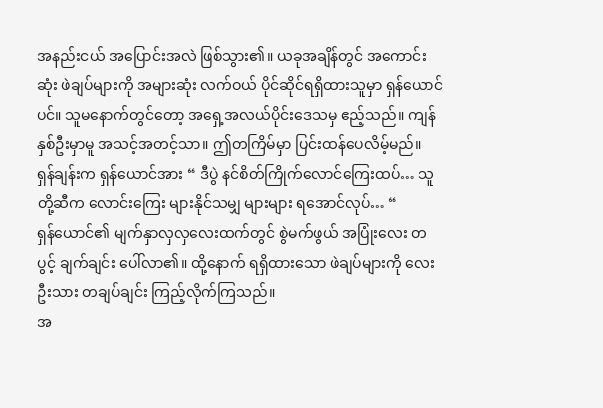အနည်းငယ် အပြောင်းအလဲ ဖြစ်သွား၏။ ယခုအချိန်တွင် အကောင်းဆုံး ဖဲချပ်များကို အများဆုံး လက်ဝယ် ပိုင်ဆိုင်ရရှိထားသူမှာ ရှန်ယောင် ပင်။ သူမနောက်တွင်တော့ အရှေ့အလယ်ပိုင်းဒေသမှ ဧည့်သည်။ ကျန်နှစ်ဦးမှာမူ အသင့်အတင့်သာ။ ဤတကြိမ်မှာ ပြင်းထန်ပေလိမ့်မည်။
ရှန်ချန်းက ရှန်ယောင်အား “ ဒီပွဲ နင်စိတ်ကြိုက်လောင်ကြေးထပ်… သူတို့ဆီက လောင်းကြေး များနိုင်သမျှ များများ ရအောင်လုပ်… “
ရှန်ယောင်၏ မျက်နှာလှလှလေးထက်တွင် စွဲမက်ဖွယ် အပြုံးလေး တပွင့် ချက်ချင်း ပေါ်လာ၏။ ထို့နောက် ရရှိထားသော ဖဲချပ်များကို လေးဦးသား တချပ်ချင်း ကြည့်လိုက်ကြသည်။
အ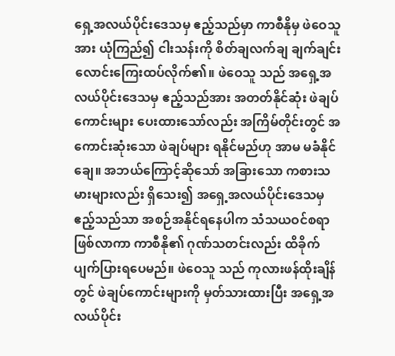ရှေ့အလယ်ပိုင်းဒေသမှ ဧည့်သည်မှာ ကာစီနိုမှ ဖဲဝေသူ အား ယုံကြည်၍ ငါးသန်းကို စိတ်ချလက်ချ ချက်ချင်း လောင်းကြေးထပ်လိုက်၏။ ဖဲဝေသူ သည် အရှေ့အလယ်ပိုင်းဒေသမှ ဧည့်သည်အား အတတ်နိုင်ဆုံး ဖဲချပ်ကောင်းများ ပေးထားသော်လည်း အကြိမ်တိုင်းတွင် အကောင်းဆုံးသော ဖဲချပ်များ ရနိုင်မည်ဟု အာမ မခံနိုင်ချေ။ အဘယ်ကြောင့်ဆိုသော် အခြားသော ကစားသမားများလည်း ရှိသေး၍ အရှေ့အလယ်ပိုင်းဒေသမှ ဧည့်သည်သာ အစဉ်အနိုင်ရနေပါက သံသယဝင်စရာ ဖြစ်လာကာ ကာစီနို၏ ဂုဏ်သတင်းလည်း ထိခိုက် ပျက်ပြားရပေမည်။ ဖဲဝေသူ သည် ကုလားဖန်ထိုးချိန်တွင် ဖဲချပ်ကောင်းများကို မှတ်သားထားပြီး အရှေ့အလယ်ပိုင်း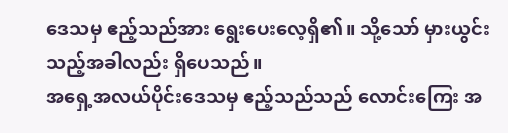ဒေသမှ ဧည့်သည်အား ရွေးပေးလေ့ရှိ၏။ သို့သော် မှားယွင်းသည့်အခါလည်း ရှိပေသည်။
အရှေ့အလယ်ပိုင်းဒေသမှ ဧည့်သည်သည် လောင်းကြေး အ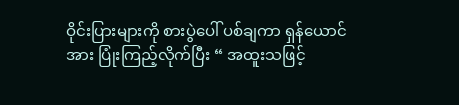ဝိုင်းပြားများကို စားပွဲပေါ် ပစ်ချကာ ရှန်ယောင်အား ပြုံးကြည့်လိုက်ပြီး “ အထူးသဖြင့်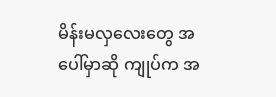မိန်းမလှလေးတွေ အပေါ်မှာဆို ကျုပ်က အ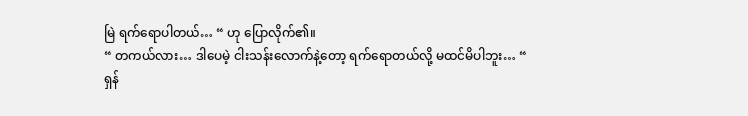မြဲ ရက်ရောပါတယ်… “ ဟု ပြောလိုက်၏။
“ တကယ်လား… ဒါပေမဲ့ ငါးသန်းလောက်နဲ့တော့ ရက်ရောတယ်လို့ မထင်မိပါဘူး… “
ရှန်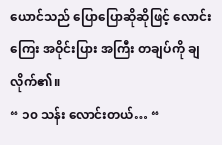ယောင်သည် ပြောပြောဆိုဆိုဖြင့် လောင်းကြေး အဝိုင်းပြား အကြီး တချပ်ကို ချလိုက်၏။
“ ၁၀ သန်း လောင်းတယ်… “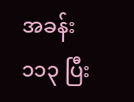အခန်း ၁၁၃ ပြီး